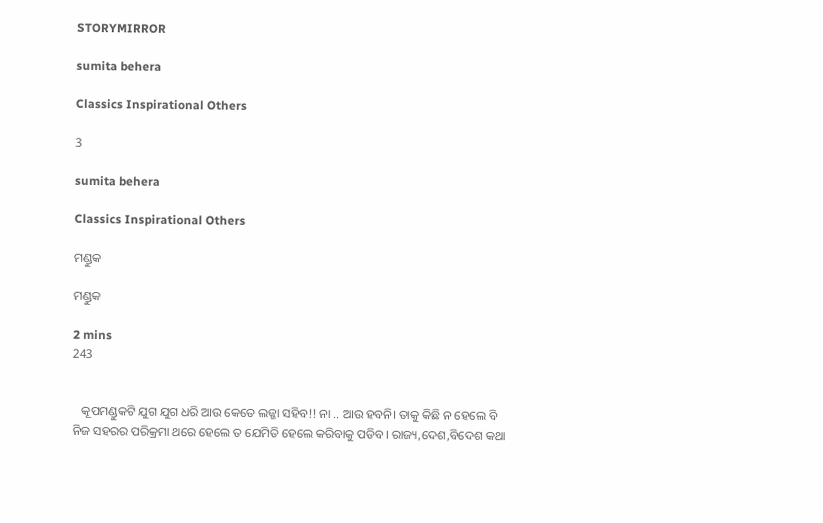STORYMIRROR

sumita behera

Classics Inspirational Others

3

sumita behera

Classics Inspirational Others

ମଣ୍ଡୁକ

ମଣ୍ଡୁକ

2 mins
243


   କୂପମଣ୍ଡୁକଟି ଯୁଗ ଯୁଗ ଧରି ଆଉ କେତେ ଲଜ୍ଜା ସହିବ!! ନା .. ଆଉ ହବନି। ତାକୁ କିଛି ନ ହେଲେ ବି ନିଜ ସହରର ପରିକ୍ରମା ଥରେ ହେଲେ ତ ଯେମିତି ହେଲେ କରିବାକୁ ପଡିବ। ରାଜ୍ୟ,ଦେଶ,ବିଦେଶ କଥା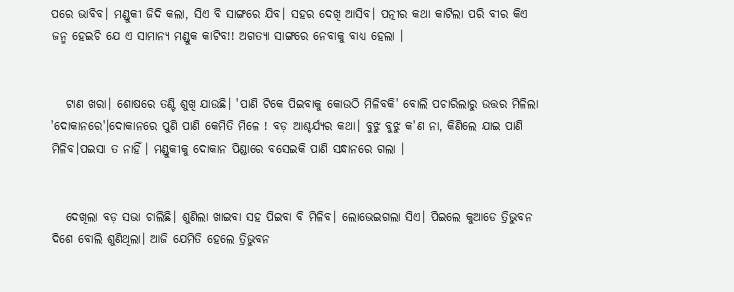ପରେ ଭାବିବ। ମଣ୍ଡୁକୀ ଜିଦି କଲା, ସିଏ ବି ସାଙ୍ଗରେ ଯିବ। ସହର ଦେଖି ଆସିବ। ପତ୍ନୀର କଥା କାଟିଲା ପରି ବୀର କିଏ ଜନ୍ମ ହେଇଚି ଯେ ଏ ସାମାନ୍ୟ ମଣ୍ଡୁକ କାଟିବ!! ଅଗତ୍ୟା ସାଙ୍ଗରେ ନେବାକୁ ବାଧ୍ୟ ହେଲା ।


   ଟାଣ ଖରା। ଶୋଷରେ ତଣ୍ଟି ଶୁଖି ଯାଉଛି। 'ପାଣି ଟିକେ ପିଇବାକୁ କୋଉଠି ମିଳିବକି' ବୋଲି ପଚାରିଲାରୁ ଉତ୍ତର ମିଳିଲା 'ଦୋକାନରେ'।ଦୋକାନରେ ପୁଣି ପାଣି କେମିତି ମିଳେ ! ବଡ଼ ଆଶ୍ଚର୍ଯ୍ୟର କଥା। ବୁଝୁ ବୁଝୁ କ'ଣ ନା, କିଣିଲେ ଯାଇ ପାଣି ମିଳିବ।ପଇସା ତ ନାହିଁ । ମଣ୍ଡୁକୀକୁ ଦୋକାନ ପିଣ୍ଡାରେ ବସେଇକି ପାଣି ସନ୍ଧାନରେ ଗଲା ।


   ଦେଖିଲା ବଡ଼ ସଭା ଚାଲିଛି। ଶୁଣିଲା ଖାଇବା ସହ ପିଇବା ବି ମିଳିବ। ଲୋଭେଇଗଲା ସିଏ। ପିଇଲେ କୁଆଡେ ତ୍ରିଭୁବନ ଦିଶେ ବୋଲି ଶୁଣିଥିଲା। ଆଜି ଯେମିତି ହେଲେ ତ୍ରିଭୁବନ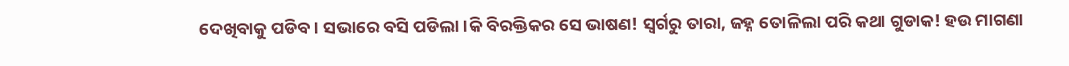ଦେଖିବାକୁ ପଡିବ। ସଭାରେ ବସି ପଡିଲା।କି ବିରକ୍ତିକର ସେ ଭାଷଣ! ସ୍ୱର୍ଗରୁ ତାରା, ଜହ୍ନ ତୋଳିଲା ପରି କଥା ଗୁଡାକ! ହଉ ମାଗଣା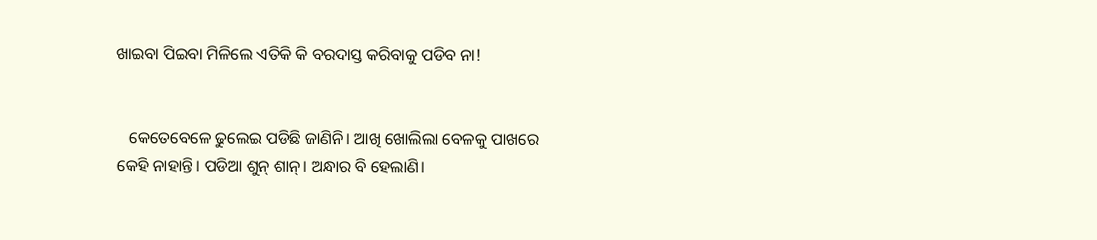ଖାଇବା ପିଇବା ମିଳିଲେ ଏତିକି କି ବରଦାସ୍ତ କରିବାକୁ ପଡିବ ନା!


   କେତେବେଳେ ଢୁଲେଇ ପଡିଛି ଜାଣିନି। ଆଖି ଖୋଲିଲା ବେଳକୁ ପାଖରେ କେହି ନାହାନ୍ତି। ପଡିଆ ଶୁନ୍ ଶାନ୍। ଅନ୍ଧାର ବି ହେଲାଣି।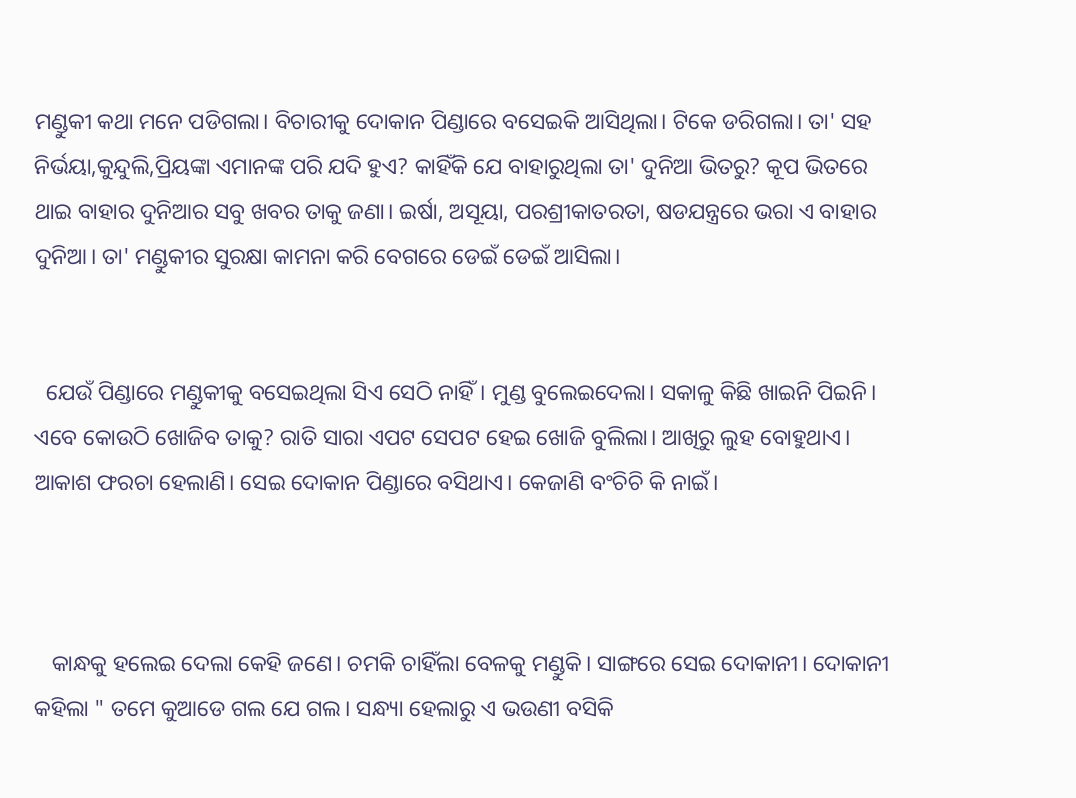ମଣ୍ଡୁକୀ କଥା ମନେ ପଡିଗଲା। ବିଚାରୀକୁ ଦୋକାନ ପିଣ୍ଡାରେ ବସେଇକି ଆସିଥିଲା। ଟିକେ ଡରିଗଲା। ତା' ସହ ନିର୍ଭୟା,କୁନ୍ଦୁଲି,ପ୍ରିୟଙ୍କା ଏମାନଙ୍କ ପରି ଯଦି ହୁଏ? କାହିଁକି ଯେ ବାହାରୁଥିଲା ତା' ଦୁନିଆ ଭିତରୁ? କୂପ ଭିତରେ ଥାଇ ବାହାର ଦୁନିଆର ସବୁ ଖବର ତାକୁ ଜଣା। ଇର୍ଷା, ଅସୂୟା, ପରଶ୍ରୀକାତରତା, ଷଡଯନ୍ତ୍ରରେ ଭରା ଏ ବାହାର ଦୁନିଆ। ତା' ମଣ୍ଡୁକୀର ସୁରକ୍ଷା କାମନା କରି ବେଗରେ ଡେଇଁ ଡେଇଁ ଆସିଲା।


  ଯେଉଁ ପିଣ୍ଡାରେ ମଣ୍ଡୁକୀକୁ ବସେଇଥିଲା ସିଏ ସେଠି ନାହିଁ। ମୁଣ୍ଡ ବୁଲେଇଦେଲା। ସକାଳୁ କିଛି ଖାଇନି ପିଇନି। ଏବେ କୋଉଠି ଖୋଜିବ ତାକୁ? ରାତି ସାରା ଏପଟ ସେପଟ ହେଇ ଖୋଜି ବୁଲିଲା। ଆଖିରୁ ଲୁହ ବୋହୁଥାଏ। ଆକାଶ ଫରଚା ହେଲାଣି। ସେଇ ଦୋକାନ ପିଣ୍ଡାରେ ବସିଥାଏ। କେଜାଣି ବଂଚିଚି କି ନାଇଁ।



   କାନ୍ଧକୁ ହଲେଇ ଦେଲା କେହି ଜଣେ। ଚମକି ଚାହିଁଲା ବେଳକୁ ମଣ୍ଡୁକି। ସାଙ୍ଗରେ ସେଇ ଦୋକାନୀ। ଦୋକାନୀ କହିଲା " ତମେ କୁଆଡେ ଗଲ ଯେ ଗଲ। ସନ୍ଧ୍ୟା ହେଲାରୁ ଏ ଭଉଣୀ ବସିକି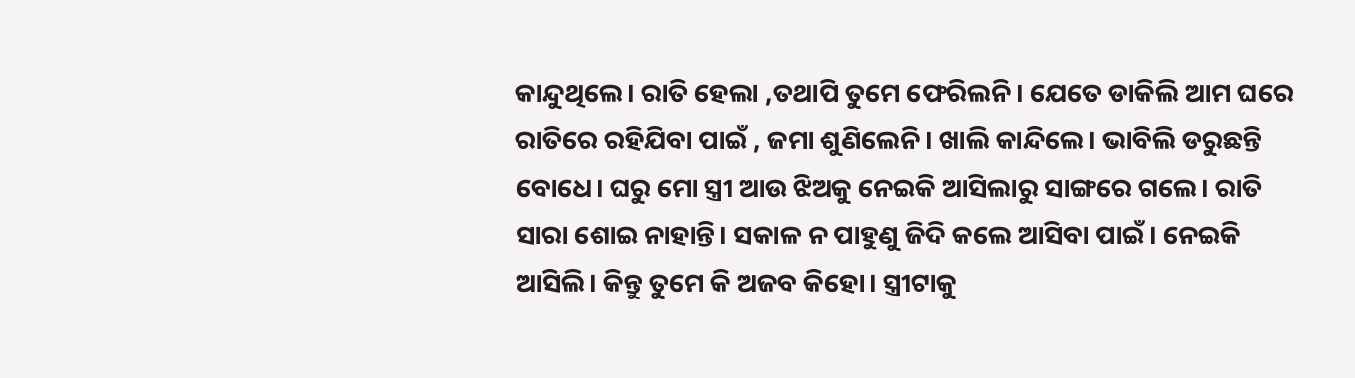କାନ୍ଦୁଥିଲେ। ରାତି ହେଲା ,ତଥାପି ତୁମେ ଫେରିଲନି। ଯେତେ ଡାକିଲି ଆମ ଘରେ ରାତିରେ ରହିଯିବା ପାଇଁ , ଜମା ଶୁଣିଲେନି। ଖାଲି କାନ୍ଦିଲେ। ଭାବିଲି ଡରୁଛନ୍ତି ବୋଧେ। ଘରୁ ମୋ ସ୍ତ୍ରୀ ଆଉ ଝିଅକୁ ନେଇକି ଆସିଲାରୁ ସାଙ୍ଗରେ ଗଲେ। ରାତି ସାରା ଶୋଇ ନାହାନ୍ତି। ସକାଳ ନ ପାହୁଣୁ ଜିଦି କଲେ ଆସିବା ପାଇଁ। ନେଇକି ଆସିଲି। କିନ୍ତୁ ତୁମେ କି ଅଜବ କିହୋ। ସ୍ତ୍ରୀଟାକୁ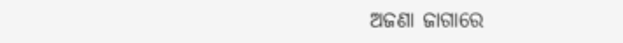ଅଜଣା ଜାଗାରେ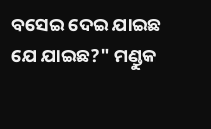ବସେଇ ଦେଇ ଯାଇଛ ଯେ ଯାଇଛ?" ମଣ୍ଡୁକ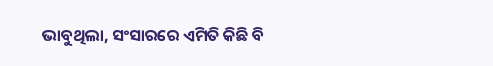ଭାବୁଥିଲା, ସଂସାରରେ ଏମିତି କିଛି ବି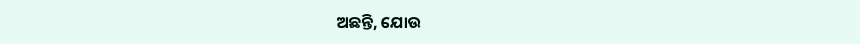ଅଛନ୍ତି, ଯୋଉ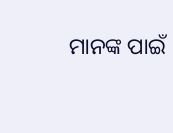ମାନଙ୍କ ପାଇଁ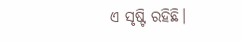ଏ ସୃଷ୍ଟି ରହିଛି।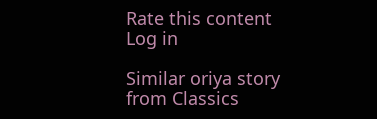Rate this content
Log in

Similar oriya story from Classics